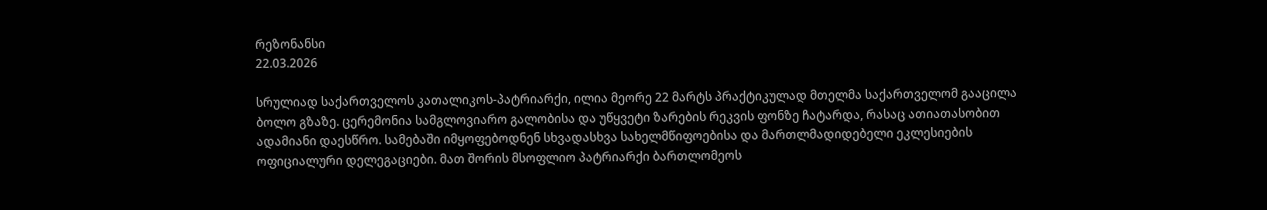რეზონანსი
22.03.2026

სრულიად საქართველოს კათალიკოს-პატრიარქი, ილია მეორე 22 მარტს პრაქტიკულად მთელმა საქართველომ გააცილა ბოლო გზაზე. ცერემონია სამგლოვიარო გალობისა და უწყვეტი ზარების რეკვის ფონზე ჩატარდა, რასაც ათიათასობით ადამიანი დაესწრო. სამებაში იმყოფებოდნენ სხვადასხვა სახელმწიფოებისა და მართლმადიდებელი ეკლესიების ოფიციალური დელეგაციები. მათ შორის მსოფლიო პატრიარქი ბართლომეოს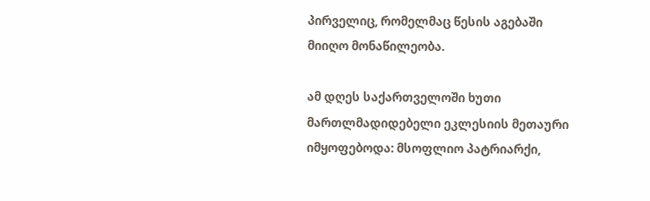პირველიც, რომელმაც წესის აგებაში მიიღო მონაწილეობა.

ამ დღეს საქართველოში ხუთი მართლმადიდებელი ეკლესიის მეთაური იმყოფებოდა: მსოფლიო პატრიარქი,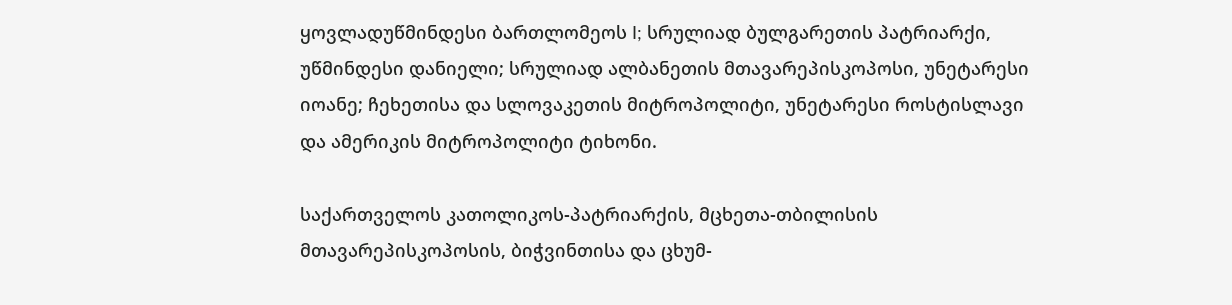ყოვლადუწმინდესი ბართლომეოს I; სრულიად ბულგარეთის პატრიარქი, უწმინდესი დანიელი; სრულიად ალბანეთის მთავარეპისკოპოსი, უნეტარესი იოანე; ჩეხეთისა და სლოვაკეთის მიტროპოლიტი, უნეტარესი როსტისლავი და ამერიკის მიტროპოლიტი ტიხონი.

საქართველოს კათოლიკოს-პატრიარქის, მცხეთა-თბილისის მთავარეპისკოპოსის, ბიჭვინთისა და ცხუმ-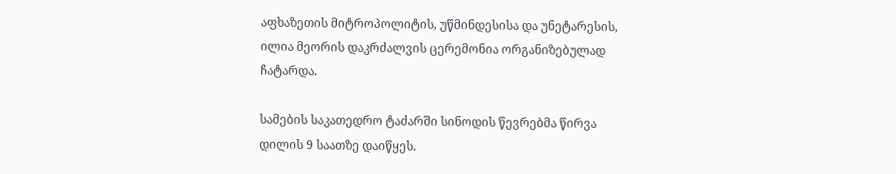აფხაზეთის მიტროპოლიტის, უწმინდესისა და უნეტარესის, ილია მეორის დაკრძალვის ცერემონია ორგანიზებულად ჩატარდა.

სამების საკათედრო ტაძარში სინოდის წევრებმა წირვა დილის 9 საათზე დაიწყეს.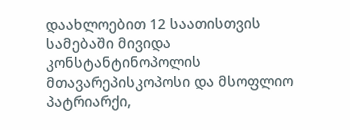დაახლოებით 12 საათისთვის სამებაში მივიდა კონსტანტინოპოლის მთავარეპისკოპოსი და მსოფლიო პატრიარქი,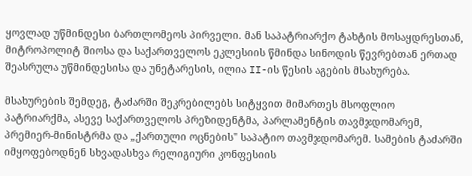ყოვლად უწმინდესი ბართლომეოს პირველი. მან საპატრიარქო ტახტის მოსაყდრესთან, მიტროპოლიტ შიოსა და საქართველოს ეკლესიის წმინდა სინოდის წევრებთან ერთად შეასრულა უწმინდესისა და უნეტარესის, ილია II-ის წესის აგების მსახურება.

მსახურების შემდეგ, ტაძარში შეკრებილებს სიტყვით მიმართეს მსოფლიო პატრიარქმა, ასევე საქართველოს პრეზიდენტმა, პარლამენტის თავმჯდომარემ, პრემიერ-მინისტრმა და „ქართული ოცნების" საპატიო თავმჯდომარემ. სამების ტაძარში იმყოფებოდნენ სხვადასხვა რელიგიური კონფესიის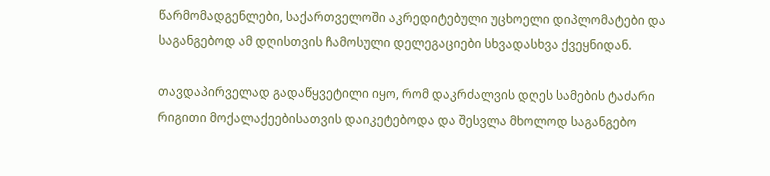წარმომადგენლები, საქართველოში აკრედიტებული უცხოელი დიპლომატები და საგანგებოდ ამ დღისთვის ჩამოსული დელეგაციები სხვადასხვა ქვეყნიდან.

თავდაპირველად გადაწყვეტილი იყო, რომ დაკრძალვის დღეს სამების ტაძარი რიგითი მოქალაქეებისათვის დაიკეტებოდა და შესვლა მხოლოდ საგანგებო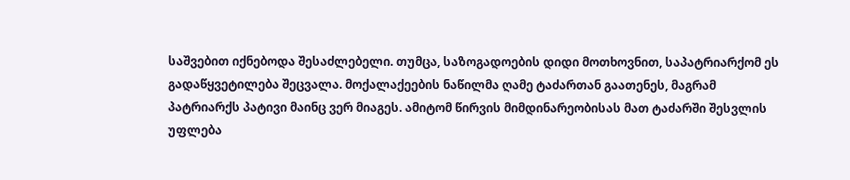საშვებით იქნებოდა შესაძლებელი. თუმცა, საზოგადოების დიდი მოთხოვნით, საპატრიარქომ ეს გადაწყვეტილება შეცვალა. მოქალაქეების ნაწილმა ღამე ტაძართან გაათენეს, მაგრამ პატრიარქს პატივი მაინც ვერ მიაგეს. ამიტომ წირვის მიმდინარეობისას მათ ტაძარში შესვლის უფლება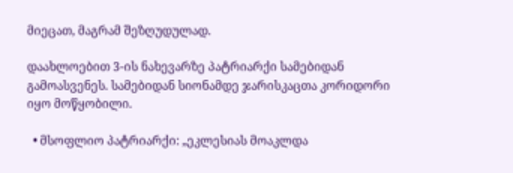მიეცათ, მაგრამ შეზღუდულად.

დაახლოებით 3-ის ნახევარზე პატრიარქი სამებიდან გამოასვენეს. სამებიდან სიონამდე ჯარისკაცთა კორიდორი იყო მოწყობილი.

  • მსოფლიო პატრიარქი: „ეკლესიას მოაკლდა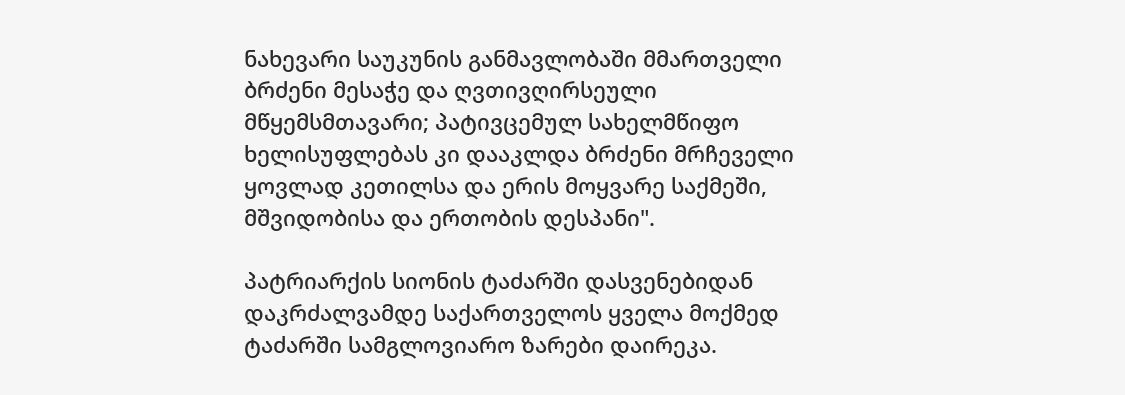ნახევარი საუკუნის განმავლობაში მმართველი ბრძენი მესაჭე და ღვთივღირსეული მწყემსმთავარი; პატივცემულ სახელმწიფო ხელისუფლებას კი დააკლდა ბრძენი მრჩეველი ყოვლად კეთილსა და ერის მოყვარე საქმეში, მშვიდობისა და ერთობის დესპანი".

პატრიარქის სიონის ტაძარში დასვენებიდან დაკრძალვამდე საქართველოს ყველა მოქმედ ტაძარში სამგლოვიარო ზარები დაირეკა.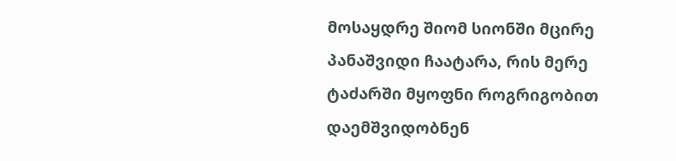მოსაყდრე შიომ სიონში მცირე პანაშვიდი ჩაატარა, რის მერე ტაძარში მყოფნი როგრიგობით დაემშვიდობნენ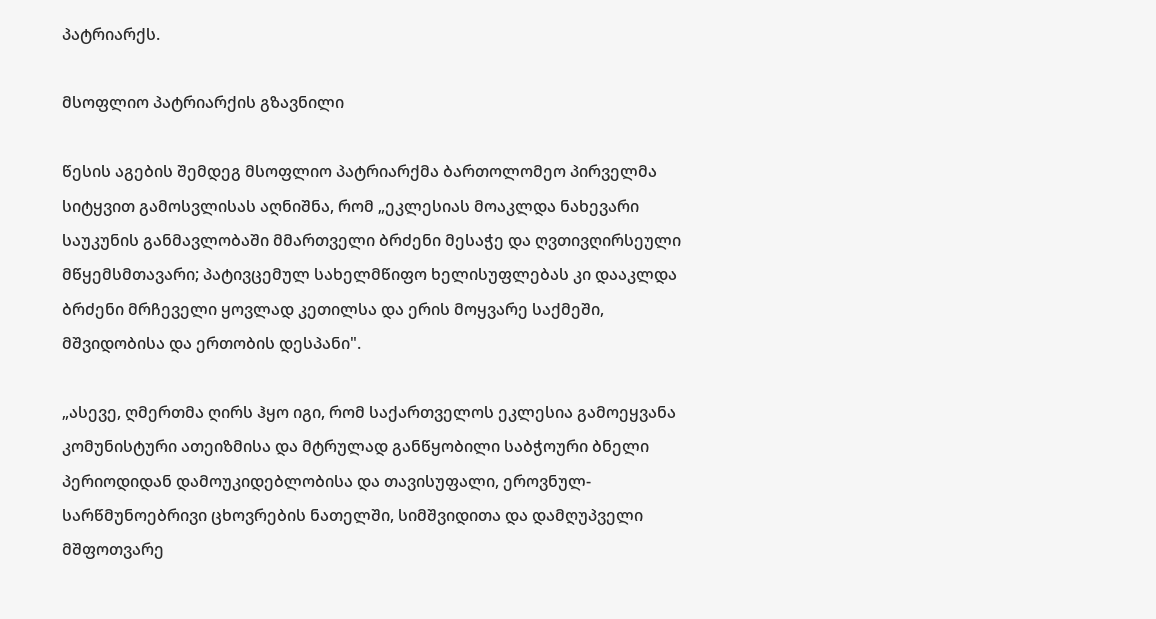პატრიარქს.

მსოფლიო პატრიარქის გზავნილი

წესის აგების შემდეგ მსოფლიო პატრიარქმა ბართოლომეო პირველმა სიტყვით გამოსვლისას აღნიშნა, რომ „ეკლესიას მოაკლდა ნახევარი საუკუნის განმავლობაში მმართველი ბრძენი მესაჭე და ღვთივღირსეული მწყემსმთავარი; პატივცემულ სახელმწიფო ხელისუფლებას კი დააკლდა ბრძენი მრჩეველი ყოვლად კეთილსა და ერის მოყვარე საქმეში, მშვიდობისა და ერთობის დესპანი".

„ასევე, ღმერთმა ღირს ჰყო იგი, რომ საქართველოს ეკლესია გამოეყვანა კომუნისტური ათეიზმისა და მტრულად განწყობილი საბჭოური ბნელი პერიოდიდან დამოუკიდებლობისა და თავისუფალი, ეროვნულ-სარწმუნოებრივი ცხოვრების ნათელში, სიმშვიდითა და დამღუპველი მშფოთვარე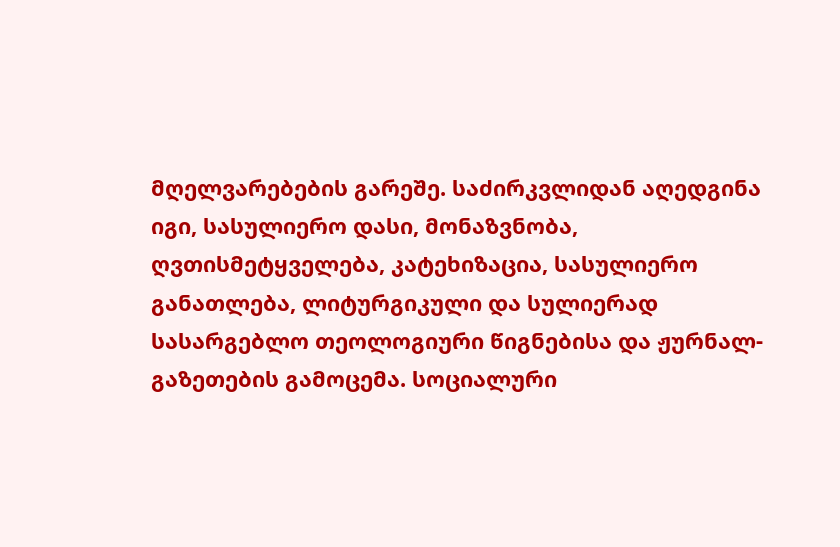მღელვარებების გარეშე. საძირკვლიდან აღედგინა იგი, სასულიერო დასი, მონაზვნობა, ღვთისმეტყველება, კატეხიზაცია, სასულიერო განათლება, ლიტურგიკული და სულიერად სასარგებლო თეოლოგიური წიგნებისა და ჟურნალ-გაზეთების გამოცემა. სოციალური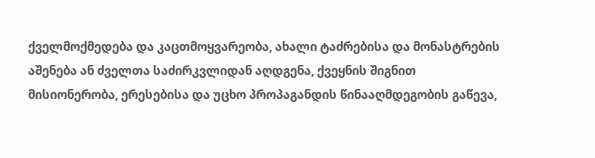ქველმოქმედება და კაცთმოყვარეობა, ახალი ტაძრებისა და მონასტრების აშენება ან ძველთა საძირკვლიდან აღდგენა, ქვეყნის შიგნით მისიონერობა, ერესებისა და უცხო პროპაგანდის წინააღმდეგობის გაწევა,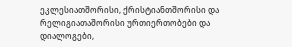ეკლესიათშორისი, ქრისტიანთშორისი და რელიგიათაშორისი ურთიერთობები და დიალოგები,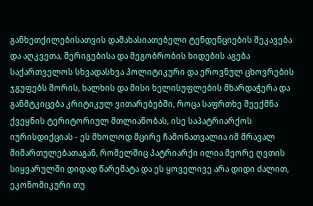განხეთქილებისათვის დამახასიათებელი ტენდენციების შეკავება და აღკვეთა, შერიგებისა და მეგობრობის ხიდების აგება საქართველოს სხვადასხვა პოლიტიკური და ეროვნულ ცხოვრების ჯგუფებს შორის, ხალხის და მისი ხელისუფლების მხარდაჭერა და განმტკიცება კრიტიკულ ვითარებებში, როცა საფრთხე შეექმნა ქვეყნის ტერიტორიულ მთლიანობას, ისე საპატრიარქოს იურისდიქციას - ეს მხოლოდ მცირე ჩამონათვალია იმ მრავალ მიმართულებათაგან, რომელშიც პატრიარქი ილია მეორე ღვთის სიყვარულში დიდად წარემატა და ეს ყოველივე არა დიდი ძალით, ეკონომიკური თუ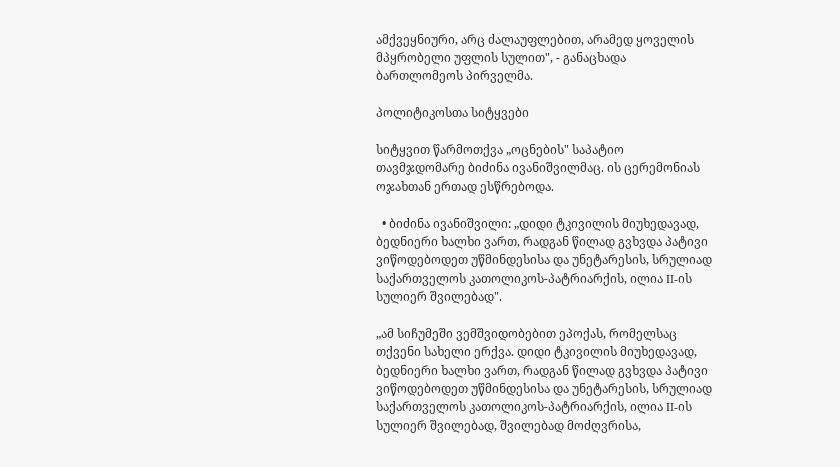ამქვეყნიური, არც ძალაუფლებით, არამედ ყოველის მპყრობელი უფლის სულით", - განაცხადა ბართლომეოს პირველმა.

პოლიტიკოსთა სიტყვები

სიტყვით წარმოთქვა „ოცნების" საპატიო თავმჯდომარე ბიძინა ივანიშვილმაც. ის ცერემონიას ოჯახთან ერთად ესწრებოდა.

  • ბიძინა ივანიშვილი: „დიდი ტკივილის მიუხედავად, ბედნიერი ხალხი ვართ, რადგან წილად გვხვდა პატივი ვიწოდებოდეთ უწმინდესისა და უნეტარესის, სრულიად საქართველოს კათოლიკოს-პატრიარქის, ილია II-ის სულიერ შვილებად".

„ამ სიჩუმეში ვემშვიდობებით ეპოქას, რომელსაც თქვენი სახელი ერქვა. დიდი ტკივილის მიუხედავად, ბედნიერი ხალხი ვართ, რადგან წილად გვხვდა პატივი ვიწოდებოდეთ უწმინდესისა და უნეტარესის, სრულიად საქართველოს კათოლიკოს-პატრიარქის, ილია II-ის სულიერ შვილებად, შვილებად მოძღვრისა,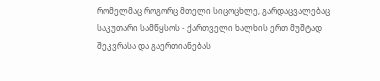რომელმაც როგორც მთელი სიცოცხლე, გარდაცვალებაც საკუთარი სამწყსოს - ქართველი ხალხის ერთ მუშტად შეკვრასა და გაერთიანებას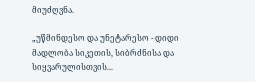მიუძღვნა.

„უწმინდესო და უნეტარესო - დიდი მადლობა სიკეთის, სიბრძნისა და სიყვარულისთვის...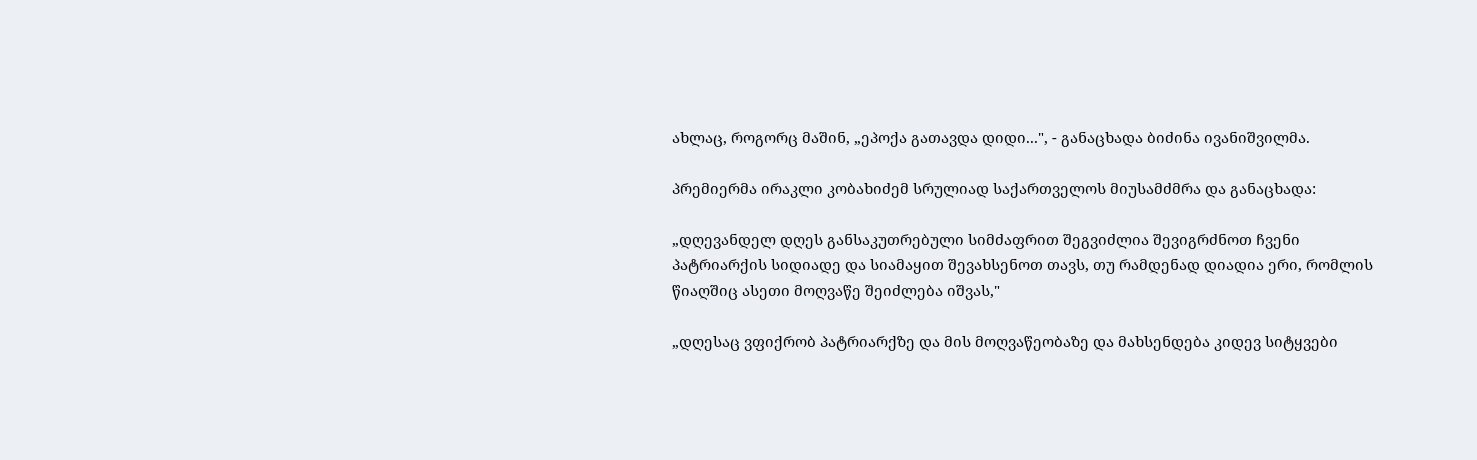ახლაც, როგორც მაშინ, „ეპოქა გათავდა დიდი...", - განაცხადა ბიძინა ივანიშვილმა.

პრემიერმა ირაკლი კობახიძემ სრულიად საქართველოს მიუსამძმრა და განაცხადა:

„დღევანდელ დღეს განსაკუთრებული სიმძაფრით შეგვიძლია შევიგრძნოთ ჩვენი პატრიარქის სიდიადე და სიამაყით შევახსენოთ თავს, თუ რამდენად დიადია ერი, რომლის წიაღშიც ასეთი მოღვაწე შეიძლება იშვას,"

„დღესაც ვფიქრობ პატრიარქზე და მის მოღვაწეობაზე და მახსენდება კიდევ სიტყვები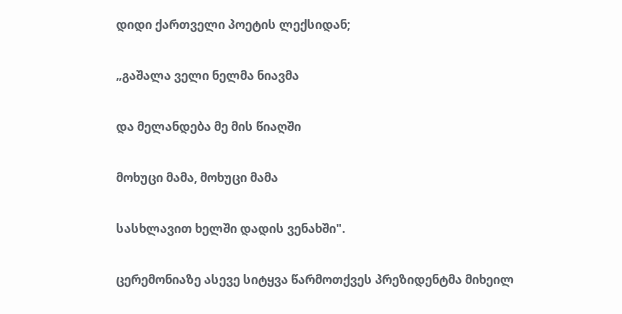დიდი ქართველი პოეტის ლექსიდან;

„გაშალა ველი ნელმა ნიავმა

და მელანდება მე მის წიაღში

მოხუცი მამა, მოხუცი მამა

სასხლავით ხელში დადის ვენახში".

ცერემონიაზე ასევე სიტყვა წარმოთქვეს პრეზიდენტმა მიხეილ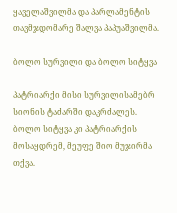ყაველაშვილმა და პარლამენტის თავმჯდომარე შალვა პაპუაშვილმა.

ბოლო სურვილი და ბოლო სიტყვა

პატრიარქი მისი სურვილისამებრ სიონის ტაძარში დაკრძალეს. ბოლო სიტყვა კი პატრიარქის მოსაყდრემ, მეუფე შიო მუჯირმა თქვა.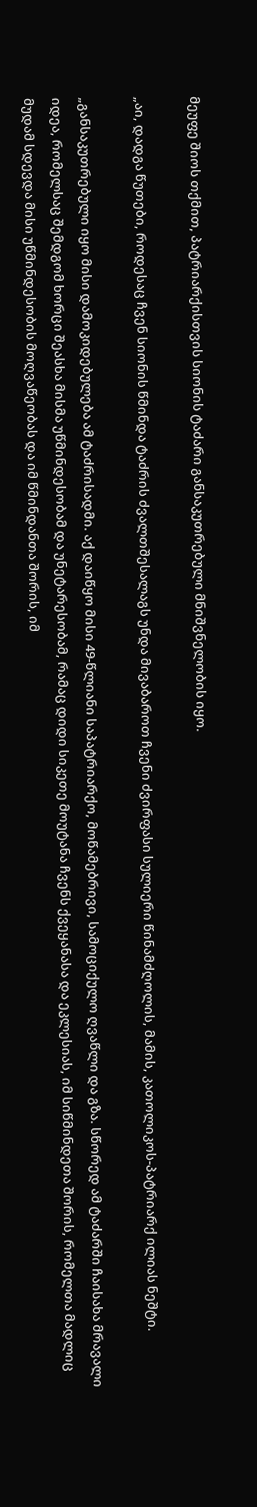მეუფე შიოს თქმით, პატრიარქისთვის სიონის ტაძარი განსაკუთრებული მნიშვნელობის იყო.

„აი, დადგა წუთები, როდესაც ჩვენ სიონის წმინდა ტაძრის ძვალთშესალაგს უნდა მივაბაროთ ჩვენი ძვირფასი სულიერი წინამძღოლის, მამის, კათოლიკოს-პატრიარქ ილიას ნეშტი.

„განსაკუთრებული იყო მისი დამოკიდებულება ამ ტაძრისადმი. აქ დაიწყო მისი 49-წლიანი საპატრიარქო, მოწამებრივი, სამოციქულო ღვაწლი და გზა. სწორედ ამ ტაძარში ჩაისახა მრავალი იდეა, რომელსაც შემდგომ ხორცი შეასხა მისმა უწმინდესობამ და უნეტარესობამ, რამაც დიდი სიკეთე მოუტანა ჩვენს ქვეყანასა და ეკლესიას, იმ სიწმინდეთა შორის, რომელთა მადლიც მუდამ სდევდა მისი უწმინდესობის მოღვაწეობას და იმ წმინდანთა შორის, იმ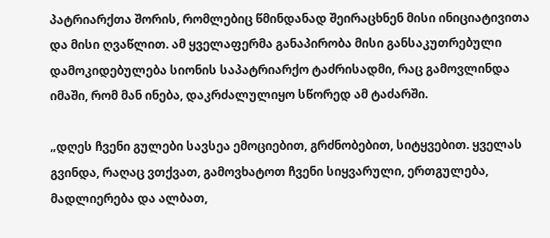პატრიარქთა შორის, რომლებიც წმინდანად შეირაცხნენ მისი ინიციატივითა და მისი ღვაწლით. ამ ყველაფერმა განაპირობა მისი განსაკუთრებული დამოკიდებულება სიონის საპატრიარქო ტაძრისადმი, რაც გამოვლინდა იმაში, რომ მან ინება, დაკრძალულიყო სწორედ ამ ტაძარში.

„დღეს ჩვენი გულები სავსეა ემოციებით, გრძნობებით, სიტყვებით. ყველას გვინდა, რაღაც ვთქვათ, გამოვხატოთ ჩვენი სიყვარული, ერთგულება, მადლიერება და ალბათ,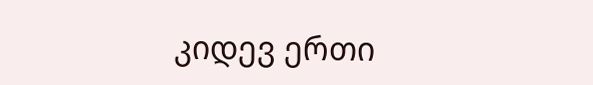კიდევ ერთი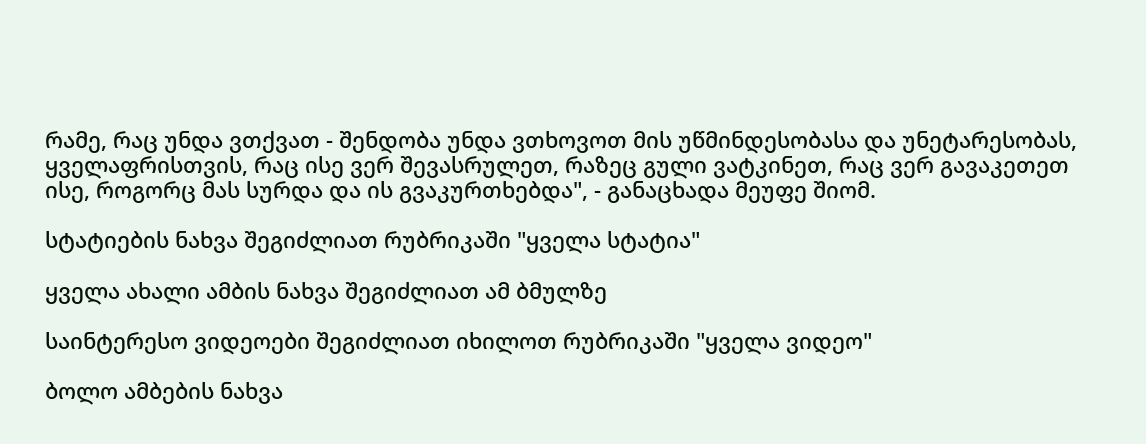რამე, რაც უნდა ვთქვათ - შენდობა უნდა ვთხოვოთ მის უწმინდესობასა და უნეტარესობას, ყველაფრისთვის, რაც ისე ვერ შევასრულეთ, რაზეც გული ვატკინეთ, რაც ვერ გავაკეთეთ ისე, როგორც მას სურდა და ის გვაკურთხებდა", - განაცხადა მეუფე შიომ.

სტატიების ნახვა შეგიძლიათ რუბრიკაში "ყველა სტატია"

ყველა ახალი ამბის ნახვა შეგიძლიათ ამ ბმულზე

საინტერესო ვიდეოები შეგიძლიათ იხილოთ რუბრიკაში "ყველა ვიდეო"

ბოლო ამბების ნახვა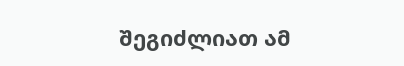შეგიძლიათ ამ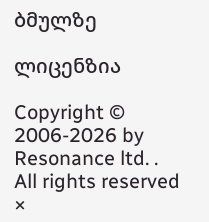ბმულზე

ლიცენზია

Copyright © 2006-2026 by Resonance ltd. . All rights reserved
×